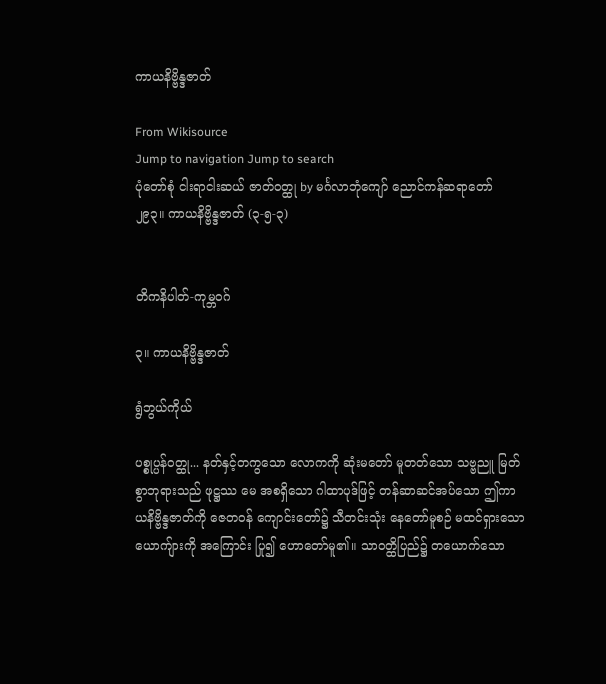ကာယနိဗ္ဗိန္ဒဇာတ်

From Wikisource
Jump to navigation Jump to search
ပုံတော်စုံ ငါးရာငါးဆယ် ဇာတ်ဝတ္ထု by မင်္ဂလာဘုံကျော် ညောင်ကန်ဆရာတော်
၂၉၃။ ကာယနိဗ္ဗိန္ဒဇာတ် (၃-၅-၃)


တိကနိပါတ်-ကုမ္ဘဝဂ်

၃။ ကာယနိဗ္ဗိန္ဒဇာတ်

ရွံဘွယ်ကိုယ်

ပစ္စုပ္ပန်ဝတ္ထု... နတ်နှင့်တကွသော လောကကို ဆုံးမတော် မူတတ်သော သဗ္ဗညူ မြတ်စွာဘုရားသည် ဖုဋ္ဌဿ မေ အစရှိသော ဂါထာပုဒ်ဖြင့် တန်ဆာဆင်အပ်သော ဤကာယနိဗ္ဗိန္ဒဇာတ်ကို ဇေတဝန် ကျောင်းတော်၌ သီတင်းသုံး နေတော်မူစဉ် မထင်ရှားသောယောကျ်ားကို အကြောင်း ပြု၍ ဟောတော်မူ၏။ သာဝတ္ထိပြည်၌ တယောက်သော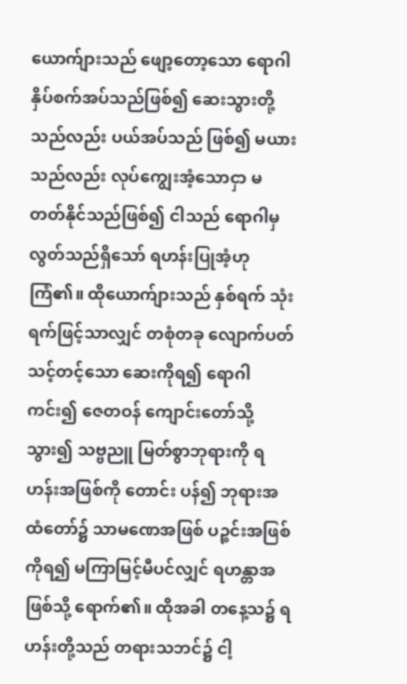ယောက်ျားသည် ဖျော့တော့သော ရောဂါ နှိပ်စက်အပ်သည်ဖြစ်၍ ဆေးသွားတို့သည်လည်း ပယ်အပ်သည် ဖြစ်၍ မယားသည်လည်း လုပ်ကျွေးအံ့သောငှာ မတတ်နိုင်သည်ဖြစ်၍ ငါသည် ရောဂါမှ လွတ်သည်ရှိသော် ရဟန်းပြုအံ့ဟု ကြံ၏။ ထိုယောက်ျားသည် နှစ်ရက် သုံးရက်ဖြင့်သာလျှင် တစုံတခု လျောက်ပတ်သင့်တင့်သော ဆေးကိုရ၍ ရောဂါကင်း၍ ဇေတဝန် ကျောင်းတော်သို့သွား၍ သဗ္ဗညူ မြတ်စွာဘုရားကို ရဟန်းအဖြစ်ကို တောင်း ပန်၍ ဘုရားအထံတော်၌ သာမဏေအဖြစ် ပဉ္စင်းအဖြစ်ကိုရ၍ မကြာမြင့်မီပင်လျှင် ရဟန္တာအဖြစ်သို့ ရောက်၏။ ထိုအခါ တနေ့သ၌ ရဟန်းတို့သည် တရားသဘင်၌ ငါ့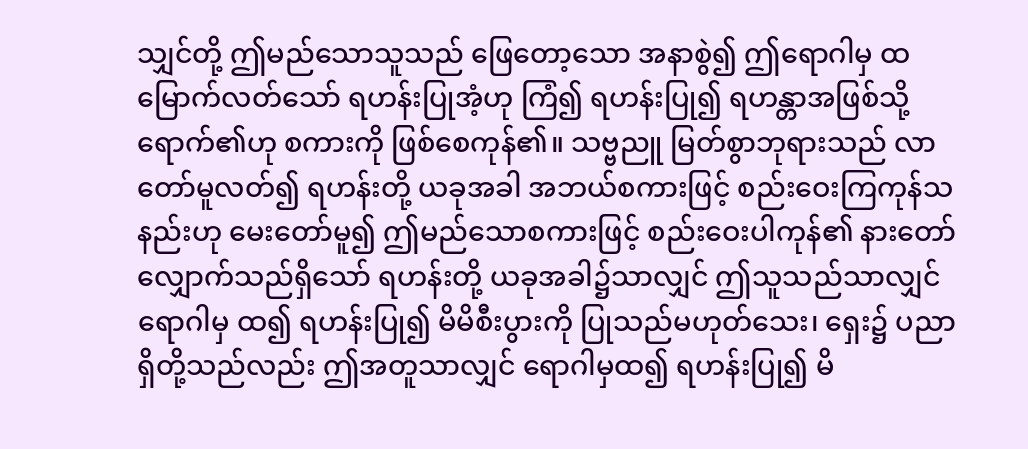သျှင်တို့ ဤမည်သောသူသည် ဖြေတော့သော အနာစွဲ၍ ဤရောဂါမှ ထ မြောက်လတ်သော် ရဟန်းပြုအံ့ဟု ကြံ၍ ရဟန်းပြု၍ ရဟန္တာအဖြစ်သို့ ရောက်၏ဟု စကားကို ဖြစ်စေကုန်၏။ သဗ္ဗညူ မြတ်စွာဘုရားသည် လာတော်မူလတ်၍ ရဟန်းတို့ ယခုအခါ အဘယ်စကားဖြင့် စည်းဝေးကြကုန်သနည်းဟု မေးတော်မူ၍ ဤမည်သောစကားဖြင့် စည်းဝေးပါကုန်၏ နားတော်လျှောက်သည်ရှိသော် ရဟန်းတို့ ယခုအခါ၌သာလျှင် ဤသူသည်သာလျှင်ရောဂါမှ ထ၍ ရဟန်းပြု၍ မိမိစီးပွားကို ပြုသည်မဟုတ်သေး၊ ရှေး၌ ပညာရှိတို့သည်လည်း ဤအတူသာလျှင် ရောဂါမှထ၍ ရဟန်းပြု၍ မိ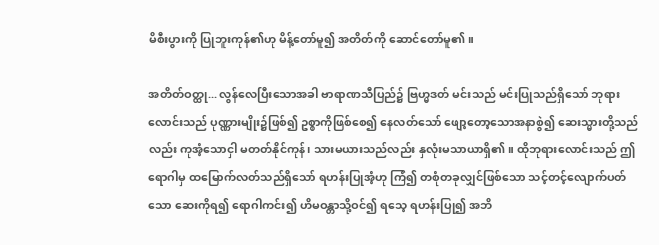မိစီးပွားကို ပြုဘူးကုန်၏ဟု မိန့်တော်မူ၍ အတိတ်ကို ဆောင်တော်မူ၏။

အတိတ်ဝတ္ထု... လွန်လေပြီးသောအခါ ဗာရာဏသီပြည်၌ ဗြဟ္မဒတ် မင်းသည် မင်းပြုသည်ရှိသော် ဘုရားလောင်းသည် ပုဏ္ဏားမျိုး၌ဖြစ်၍ ဥစ္စာကိုဖြစ်စေ၍ နေလတ်သော် ဖျော့တော့သောအနာစွဲ၍ ဆေးသ္မားတို့သည်လည်း ကုအံ့သောငှါ မတတ်နိုင်ကုန်၊ သားမယားသည်လည်း နှလုံးမသာယာရှိ၏။ ထိုဘုရားလောင်းသည် ဤရောဂါမှ ထမြောက်လတ်သည်ရှိသော် ရဟန်းပြုအံ့ဟု ကြံ၍ တစုံတခုလျှင်ဖြစ်သော သင့်တင့်လျောက်ပတ်သော ဆေးကိုရ၍ ရောဂါကင်း၍ ဟိမဝန္တာသို့ဝင်၍ ရသေ့ ရဟန်းပြု၍ အဘိ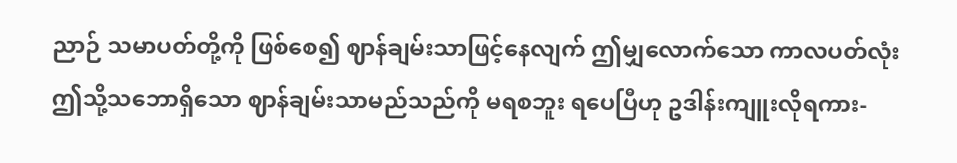ညာဉ် သမာပတ်တို့ကို ဖြစ်စေ၍ ဈာန်ချမ်းသာဖြင့်နေလျက် ဤမျှလောက်သော ကာလပတ်လုံး ဤသို့သဘောရှိသော ဈာန်ချမ်းသာမည်သည်ကို မရစဘူး ရပေပြီဟု ဥဒါန်းကျူးလိုရကား-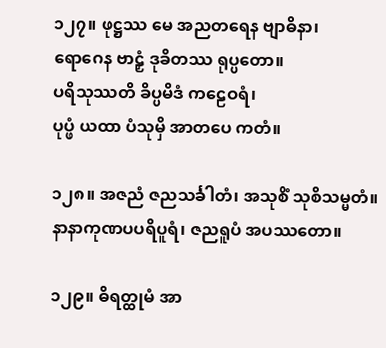၁၂၇။ ဖုဋ္ဌဿ မေ အညတရေန ဗျာဓိနာ၊
ရောဂေန ဗာဠှံ ဒုခိတဿ ရုပ္ပတော။
ပရိသုဿတိ ခိပ္ပမိဒံ ကဠေဝရံ၊
ပုပ္ဖံ ယထာ ပံသုမှိ အာတပေ ကတံ။

၁၂၈။ အဇညံ ဇညသင်္ခါတံ၊ အသုစိံ သုစိသမ္မတံ။
နာနာကုဏပပရိပူရံ၊ ဇညရူပံ အပဿတော။

၁၂၉။ ဓိရတ္ထုမံ အာ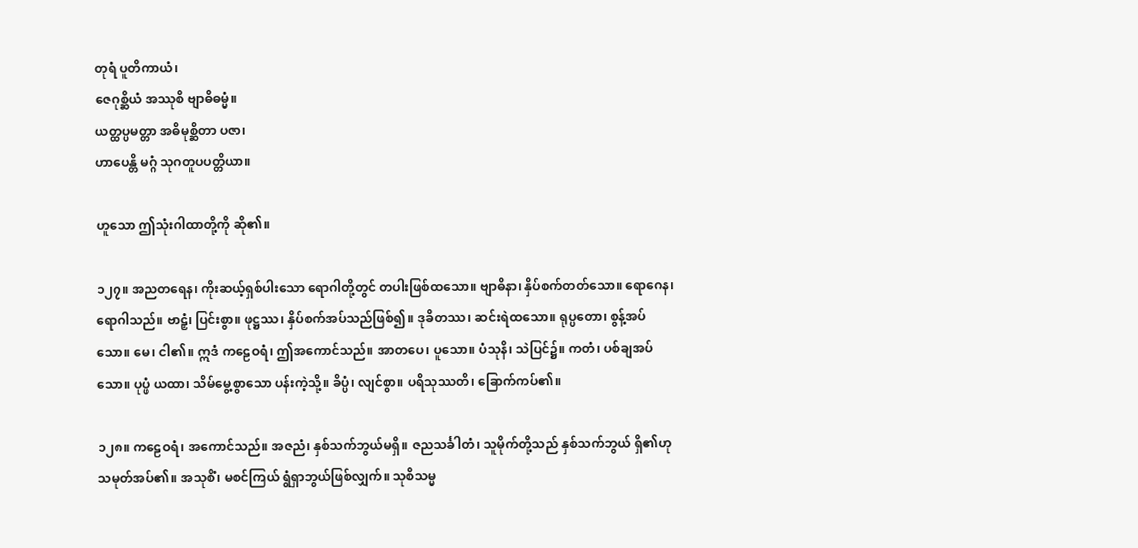တုရံ ပူတိကာယံ၊
ဇေဂုစ္ဆိယံ အဿုစိ ဗျာဓိဓမ္မံ။
ယတ္ထပ္ပမတ္တာ အဓိမုစ္ဆိတာ ပဇာ၊
ဟာပေန္တိ မဂ္ဂံ သုဂတူပပတ္တိယာ။

ဟူသော ဤသုံးဂါထာတို့ကို ဆို၏။

၁၂၇။ အညတရေန၊ ကိုးဆယ့်ရှစ်ပါးသော ရောဂါတို့တွင် တပါးဖြစ်ထသော။ ဗျာဓိနာ၊ နှိပ်စက်တတ်သော။ ရောဂေန၊ ရောဂါသည်။ ဗာဠှံ၊ ပြင်းစွာ။ ဖုဋ္ဌဿ၊ နှိပ်စက်အပ်သည်ဖြစ်၍။ ဒုခိတဿ၊ ဆင်းရဲထသော။ ရုပ္ပတော၊ စွန့်အပ်သော။ မေ၊ ငါ၏။ ဣဒံ ကဠေဝရံ၊ ဤအကောင်သည်။ အာတပေ၊ ပူသော။ ပံသုနိ၊ သဲပြင်၌။ ကတံ၊ ပစ်ချအပ်သော။ ပုပ္ဖံ ယထာ၊ သိမ်မွေ့စွာသော ပန်းကဲ့သို့။ ခိပ္ပံ၊ လျင်စွာ။ ပရိသုဿတိ၊ ခြောက်ကပ်၏။

၁၂၈။ ကဠေဝရံ၊ အကောင်သည်။ အဇညံ၊ နှစ်သက်ဘွယ်မရှိ။ ဇညသင်္ခါတံ၊ သူမိုက်တို့သည် နှစ်သက်ဘွယ် ရှိ၏ဟု သမုတ်အပ်၏။ အသုစိံ၊ မစင်ကြယ် ရွံရှာဘွယ်ဖြစ်လျှက်။ သုစိသမ္မ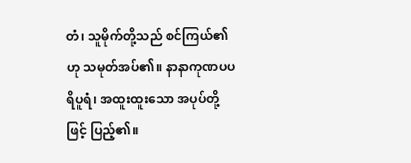တံ၊ သူမိုက်တို့သည် စင်ကြယ်၏ဟု သမုတ်အပ်၏။ နာနာကုဏပပရိပူရံ၊ အထူးထူးသော အပုပ်တို့ဖြင့် ပြည့်၏။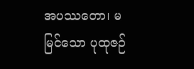အပဿတော၊ မမြင်သော ပုထုဇဉ်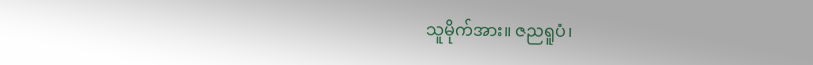သူမိုက်အား။ ဇညရူပံ၊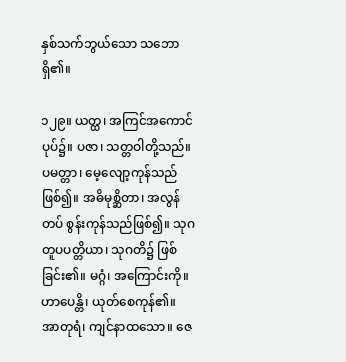နှစ်သက်ဘွယ်သော သဘောရှိ၏။

၁၂၉။ ယတ္ထ၊ အကြင်အကောင်ပုပ်၌။ ပဇာ၊ သတ္တဝါတို့သည်။ ပမတ္တာ၊ မေ့လျော့ကုန်သည်ဖြစ်၍။ အဓိမုစ္ဆိတာ၊ အလွန်တပ် စွန်းကုန်သည်ဖြစ်၍။ သုဂတူပပတ္တိယာ၊ သုဂတိ၌ ဖြစ်ခြင်း၏။ မဂ္ဂံ၊ အကြောင်းကို။ ဟာပေန္တိ၊ ယုတ်စေကုန်၏။ အာတုရံ၊ ကျင်နာထသော။ ဇေ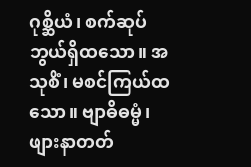ဂုစ္ဆိယံ၊ စက်ဆုပ်ဘွယ်ရှိထသော။ အသုစိံ၊ မစင်ကြယ်ထသော။ ဗျာဓိဓမ္မံ၊ ဖျားနာတတ်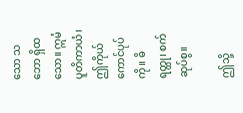သော သဘော ရှိထသော။ ဣမံ ပူတိကာယံ၊ ဤကိုယ်ကောင်ပုပ်ကို။ ဓိရတ္ထု၊ စက်ဆုပ်စွ။

ဤသို့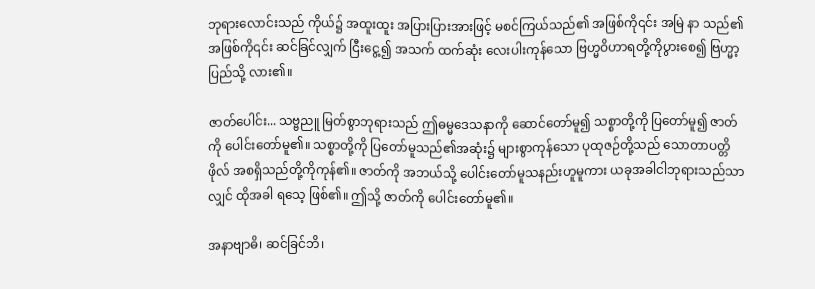ဘုရားလောင်းသည် ကိုယ်၌ အထူးထူး အပြားပြားအားဖြင့် မစင်ကြယ်သည်၏ အဖြစ်ကို၎င်း အမြဲ နာ သည်၏အဖြစ်ကို၎င်း ဆင်ခြင်လျှက် ငြီးငွေ့၍ အသက် ထက်ဆုံး လေးပါးကုန်သော ဗြဟ္မဝိဟာရတို့ကိုပွားစေ၍ ဗြဟ္မာ့ပြည်သို့ လား၏။

ဇာတ်ပေါင်း... သဗ္ဗညူ မြတ်စွာဘုရားသည် ဤဓမ္မဒေသနာကို ဆောင်တော်မူ၍ သစ္စာတို့ကို ပြတော်မူ၍ ဇာတ်ကို ပေါင်းတော်မူ၏။ သစ္စာတို့ကို ပြတော်မူသည်၏အဆုံး၌ များစွာကုန်သော ပုထုဇဉ်တို့သည် သောတာပတ္တိဖိုလ် အစရှိသည်တို့ကိုကုန်၏။ ဇာတ်ကို အဘယ်သို့ ပေါင်းတော်မူသနည်းဟူမူကား ယခုအခါငါဘုရားသည်သာလျှင် ထိုအခါ ရသေ့ ဖြစ်၏။ ဤသို့ ဇာတ်ကို ပေါင်းတော်မူ၏။

အနာဗျာဓိ၊ ဆင်ခြင်ဘိ၊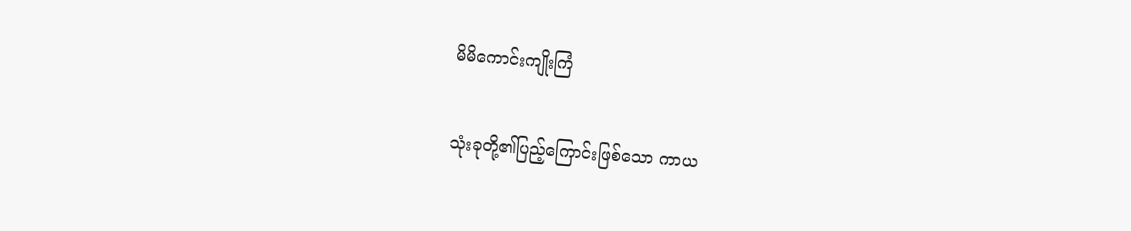မိမိကောင်းကျိုးကြံ

သုံးခုတို့၏ပြည့်ကြောင်းဖြစ်သော ကာယ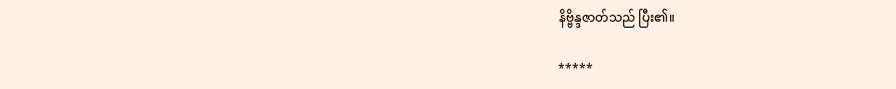နိဗ္ဗိန္ဒဇာတ်သည် ပြီး၏။

*****